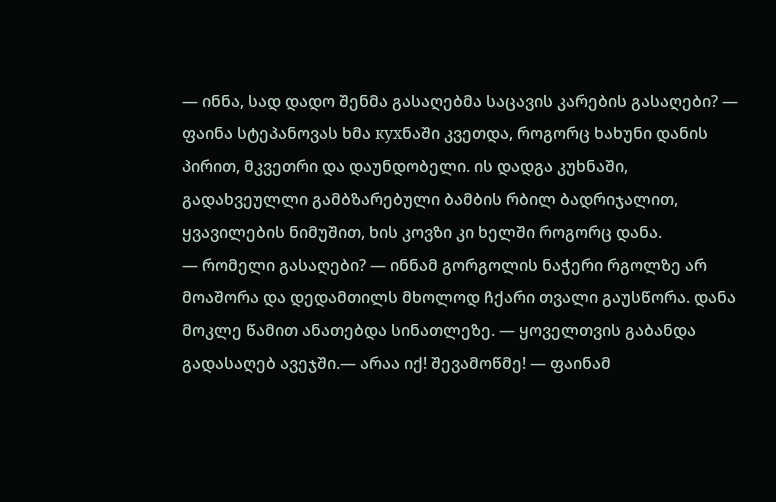— ინნა, სად დადო შენმა გასაღებმა საცავის კარების გასაღები? — ფაინა სტეპანოვას ხმა кухნაში კვეთდა, როგორც ხახუნი დანის პირით, მკვეთრი და დაუნდობელი. ის დადგა კუხნაში, გადახვეულლი გამბზარებული ბამბის რბილ ბადრიჯალით, ყვავილების ნიმუშით, ხის კოვზი კი ხელში როგორც დანა.
— რომელი გასაღები? — ინნამ გორგოლის ნაჭერი რგოლზე არ მოაშორა და დედამთილს მხოლოდ ჩქარი თვალი გაუსწორა. დანა მოკლე წამით ანათებდა სინათლეზე. — ყოველთვის გაბანდა გადასაღებ ავეჯში.— არაა იქ! შევამოწმე! — ფაინამ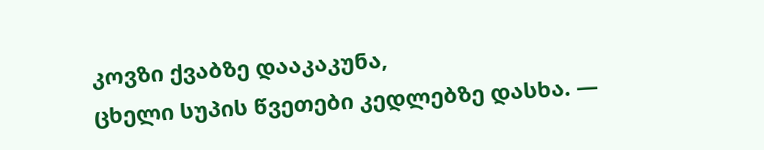კოვზი ქვაბზე დააკაკუნა,
ცხელი სუპის წვეთები კედლებზე დასხა. —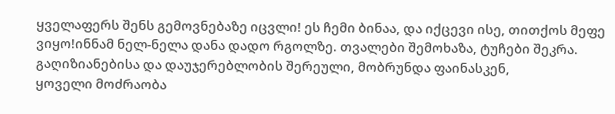ყველაფერს შენს გემოვნებაზე იცვლი! ეს ჩემი ბინაა, და იქცევი ისე, თითქოს მეფე ვიყო!ინნამ ნელ-ნელა დანა დადო რგოლზე. თვალები შემოხაზა, ტუჩები შეკრა. გაღიზიანებისა და დაუჯერებლობის შერეული, მობრუნდა ფაინასკენ,
ყოველი მოძრაობა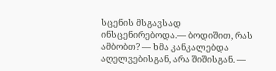სცენის მსგავსად ინსცენირებოდა.— ბოდიშით, რას ამბობთ? — ხმა კანკალებდა აღელვებისგან, არა შიშისგან. —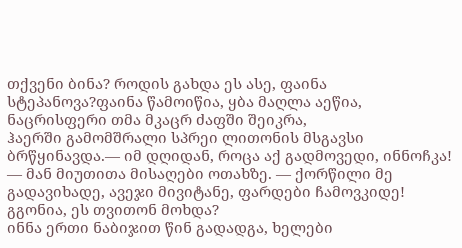თქვენი ბინა? როდის გახდა ეს ასე, ფაინა სტეპანოვა?ფაინა წამოიწია, ყბა მაღლა აეწია, ნაცრისფერი თმა მკაცრ ძაფში შეიკრა,
ჰაერში გამომშრალი სპრეი ლითონის მსგავსი ბრწყინავდა.— იმ დღიდან, როცა აქ გადმოვედი, ინნოჩკა! — მან მიუთითა მისაღები ოთახზე. — ქორწილი მე გადავიხადე, ავეჯი მივიტანე, ფარდები ჩამოვკიდე! გგონია, ეს თვითონ მოხდა?
ინნა ერთი ნაბიჯით წინ გადადგა, ხელები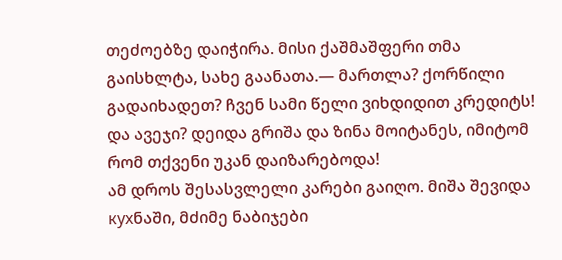თეძოებზე დაიჭირა. მისი ქაშმაშფერი თმა გაისხლტა, სახე გაანათა.— მართლა? ქორწილი გადაიხადეთ? ჩვენ სამი წელი ვიხდიდით კრედიტს! და ავეჯი? დეიდა გრიშა და ზინა მოიტანეს, იმიტომ რომ თქვენი უკან დაიზარებოდა!
ამ დროს შესასვლელი კარები გაიღო. მიშა შევიდა кухნაში, მძიმე ნაბიჯები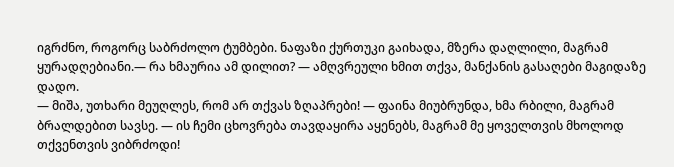იგრძნო, როგორც საბრძოლო ტუმბები. ნაფაზი ქურთუკი გაიხადა, მზერა დაღლილი, მაგრამ ყურადღებიანი.— რა ხმაურია ამ დილით? — ამღვრეული ხმით თქვა, მანქანის გასაღები მაგიდაზე დადო.
— მიშა, უთხარი მეუღლეს, რომ არ თქვას ზღაპრები! — ფაინა მიუბრუნდა, ხმა რბილი, მაგრამ ბრალდებით სავსე. — ის ჩემი ცხოვრება თავდაყირა აყენებს, მაგრამ მე ყოველთვის მხოლოდ თქვენთვის ვიბრძოდი!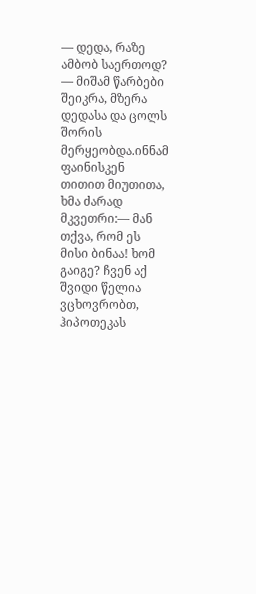— დედა, რაზე ამბობ საერთოდ? — მიშამ წარბები შეიკრა, მზერა დედასა და ცოლს შორის მერყეობდა.ინნამ ფაინისკენ თითით მიუთითა, ხმა ძარად მკვეთრი:— მან თქვა, რომ ეს მისი ბინაა! ხომ გაიგე? ჩვენ აქ შვიდი წელია ვცხოვრობთ, ჰიპოთეკას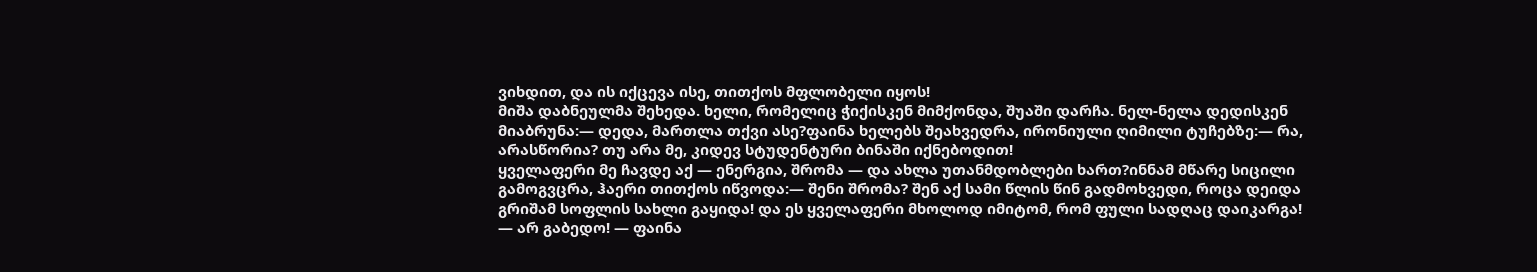ვიხდით, და ის იქცევა ისე, თითქოს მფლობელი იყოს!
მიშა დაბნეულმა შეხედა. ხელი, რომელიც ჭიქისკენ მიმქონდა, შუაში დარჩა. ნელ-ნელა დედისკენ მიაბრუნა:— დედა, მართლა თქვი ასე?ფაინა ხელებს შეახვედრა, ირონიული ღიმილი ტუჩებზე:— რა, არასწორია? თუ არა მე, კიდევ სტუდენტური ბინაში იქნებოდით!
ყველაფერი მე ჩავდე აქ — ენერგია, შრომა — და ახლა უთანმდობლები ხართ?ინნამ მწარე სიცილი გამოგვცრა, ჰაერი თითქოს იწვოდა:— შენი შრომა? შენ აქ სამი წლის წინ გადმოხვედი, როცა დეიდა გრიშამ სოფლის სახლი გაყიდა! და ეს ყველაფერი მხოლოდ იმიტომ, რომ ფული სადღაც დაიკარგა!
— არ გაბედო! — ფაინა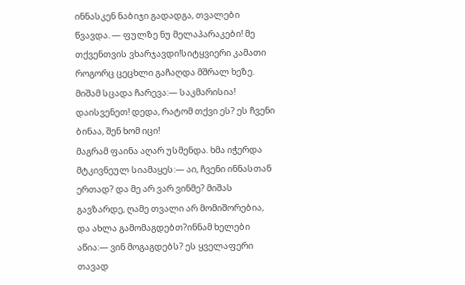ინნასკენ ნაბიჯი გადადგა, თვალები წვავდა. — ფულზე ნუ მელაპარაკები! მე თქვენთვის ვხარჯავდი!სიტყვიერი კამათი როგორც ცეცხლი გაჩაღდა მშრალ ხეზე. მიშამ სცადა ჩარევა:— საკმარისია! დაისვენეთ! დედა, რატომ თქვი ეს? ეს ჩვენი ბინაა, შენ ხომ იცი!
მაგრამ ფაინა აღარ უსმენდა. ხმა იჭერდა მტკივნეულ სიამაყეს:— აი, ჩვენი ინნასთან ერთად? და მე არ ვარ ვინმე? მიშას გავზარდე, ღამე თვალი არ მომიშორებია, და ახლა გამომაგდებთ?ინნამ ხელები აწია:— ვინ მოგაგდებს? ეს ყველაფერი თავად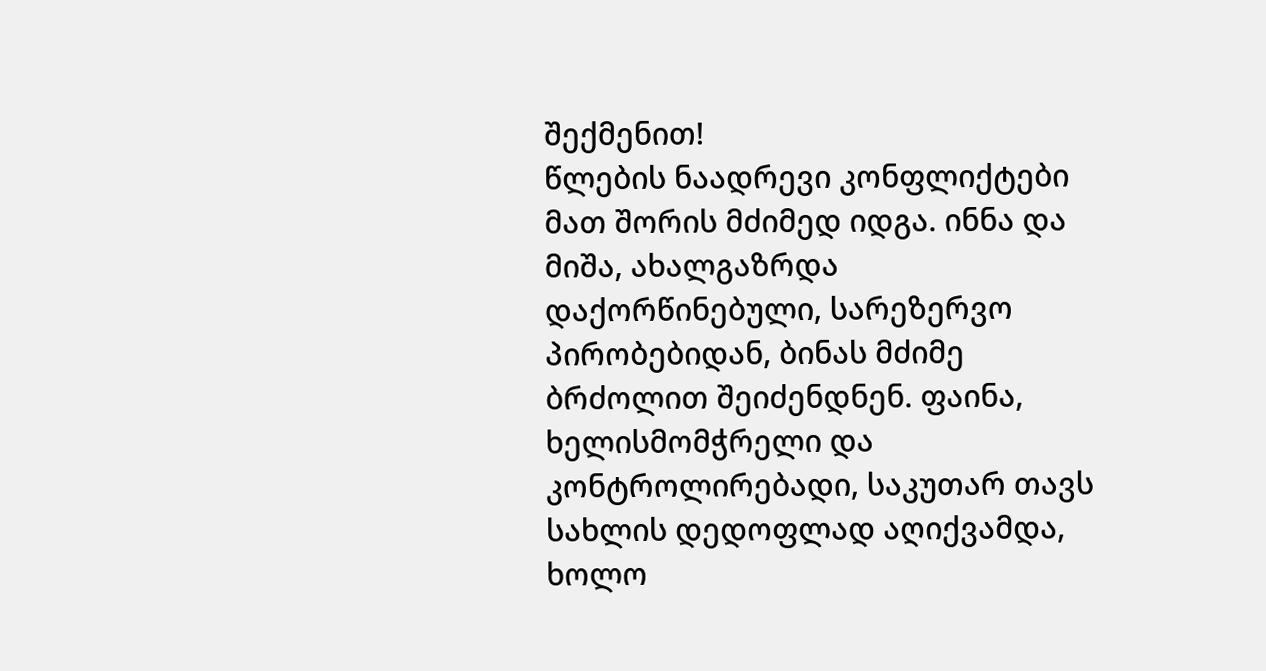შექმენით!
წლების ნაადრევი კონფლიქტები მათ შორის მძიმედ იდგა. ინნა და მიშა, ახალგაზრდა დაქორწინებული, სარეზერვო პირობებიდან, ბინას მძიმე ბრძოლით შეიძენდნენ. ფაინა, ხელისმომჭრელი და კონტროლირებადი, საკუთარ თავს სახლის დედოფლად აღიქვამდა,
ხოლო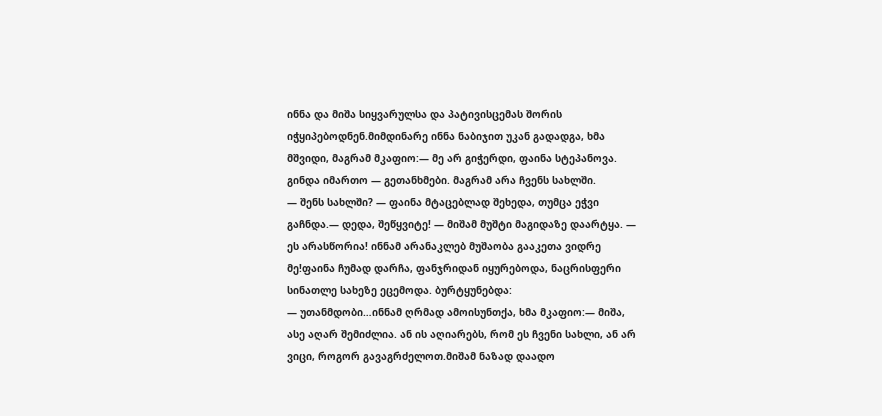ინნა და მიშა სიყვარულსა და პატივისცემას შორის იჭყიპებოდნენ.მიმდინარე ინნა ნაბიჯით უკან გადადგა, ხმა მშვიდი, მაგრამ მკაფიო:— მე არ გიჭერდი, ფაინა სტეპანოვა. გინდა იმართო — გეთანხმები. მაგრამ არა ჩვენს სახლში.
— შენს სახლში? — ფაინა მტაცებლად შეხედა, თუმცა ეჭვი გაჩნდა.— დედა, შეწყვიტე! — მიშამ მუშტი მაგიდაზე დაარტყა. — ეს არასწორია! ინნამ არანაკლებ მუშაობა გააკეთა ვიდრე მე!ფაინა ჩუმად დარჩა, ფანჯრიდან იყურებოდა, ნაცრისფერი სინათლე სახეზე ეცემოდა. ბურტყუნებდა:
— უთანმდობი…ინნამ ღრმად ამოისუნთქა, ხმა მკაფიო:— მიშა, ასე აღარ შემიძლია. ან ის აღიარებს, რომ ეს ჩვენი სახლი, ან არ ვიცი, როგორ გავაგრძელოთ.მიშამ ნაზად დაადო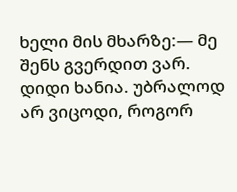ხელი მის მხარზე:— მე შენს გვერდით ვარ. დიდი ხანია. უბრალოდ არ ვიცოდი, როგორ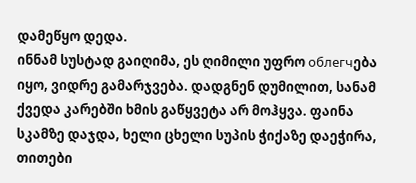დამეწყო დედა.
ინნამ სუსტად გაიღიმა, ეს ღიმილი უფრო облегчება იყო, ვიდრე გამარჯვება. დადგნენ დუმილით, სანამ ქვედა კარებში ხმის გაწყვეტა არ მოჰყვა. ფაინა სკამზე დაჯდა, ხელი ცხელი სუპის ჭიქაზე დაეჭირა, თითები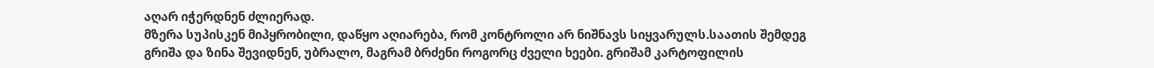აღარ იჭერდნენ ძლიერად.
მზერა სუპისკენ მიპყრობილი, დაწყო აღიარება, რომ კონტროლი არ ნიშნავს სიყვარულს.საათის შემდეგ გრიშა და ზინა შევიდნენ, უბრალო, მაგრამ ბრძენი როგორც ძველი ხეები. გრიშამ კარტოფილის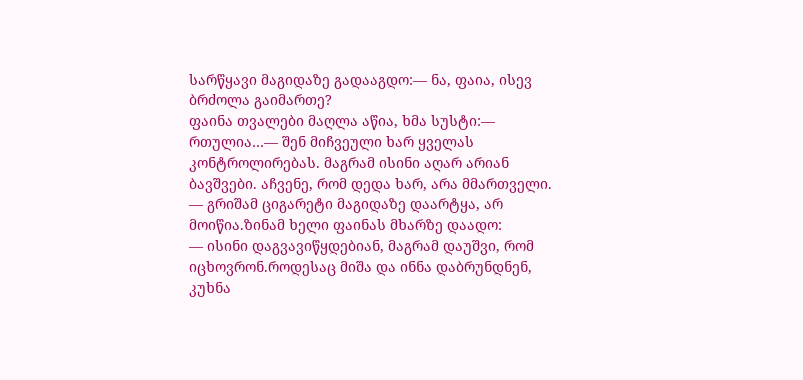სარწყავი მაგიდაზე გადააგდო:— ნა, ფაია, ისევ ბრძოლა გაიმართე?
ფაინა თვალები მაღლა აწია, ხმა სუსტი:— რთულია…— შენ მიჩვეული ხარ ყველას კონტროლირებას. მაგრამ ისინი აღარ არიან ბავშვები. აჩვენე, რომ დედა ხარ, არა მმართველი. — გრიშამ ციგარეტი მაგიდაზე დაარტყა, არ მოიწია.ზინამ ხელი ფაინას მხარზე დაადო:
— ისინი დაგვავიწყდებიან, მაგრამ დაუშვი, რომ იცხოვრონ.როდესაც მიშა და ინნა დაბრუნდნენ, კუხნა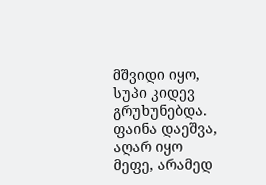მშვიდი იყო, სუპი კიდევ გრუხუნებდა. ფაინა დაეშვა, აღარ იყო მეფე, არამედ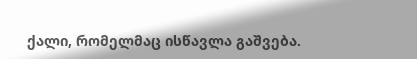ქალი, რომელმაც ისწავლა გაშვება.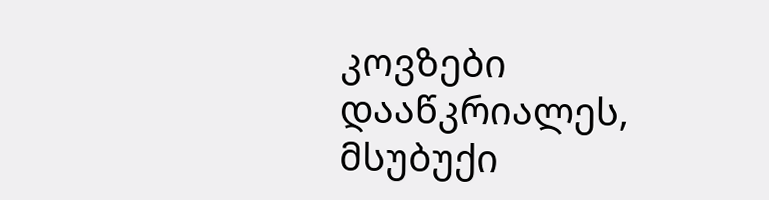კოვზები დააწკრიალეს, მსუბუქი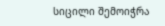სიცილი შემოიჭრა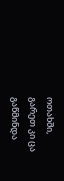ოთახში,
გარეთ კი ცა გაწმინდა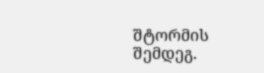შტორმის შემდეგ.